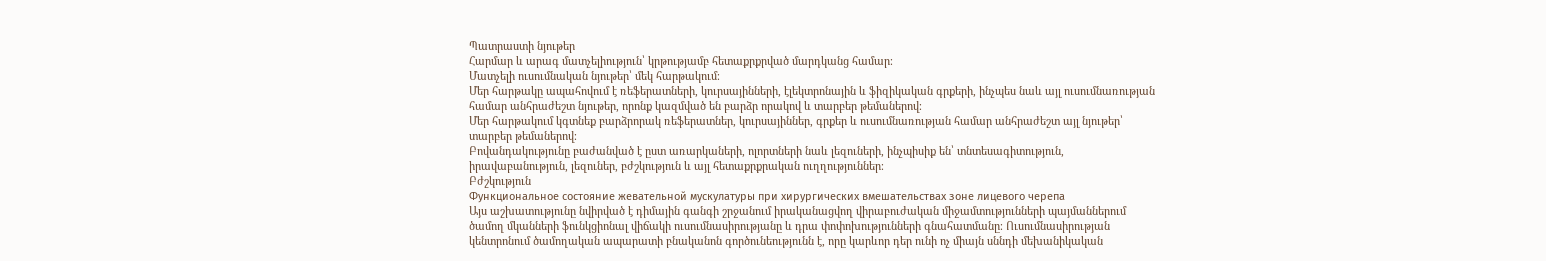Պատրաստի նյութեր
Հարմար և արագ մատչելիություն՝ կրթությամբ հետաքրքրված մարդկանց համար։
Մատչելի ուսումնական նյութեր՝ մեկ հարթակում։
Մեր հարթակը ապահովում է ռեֆերատների, կուրսայինների, էլեկտրոնային և ֆիզիկական գրքերի, ինչպես նաև այլ ուսումնառության համար անհրաժեշտ նյութեր, որոնք կազմված են բարձր որակով և տարբեր թեմաներով։
Մեր հարթակում կգտնեք բարձրորակ ռեֆերատներ, կուրսայիններ, գրքեր և ուսումնառության համար անհրաժեշտ այլ նյութեր՝ տարբեր թեմաներով։
Բովանդակությունը բաժանված է ըստ առարկաների, ոլորտների նաև լեզուների, ինչպիսիք են՝ տնտեսագիտություն, իրավաբանություն, լեզուներ, բժշկություն և այլ հետաքրքրական ուղղություններ։
Բժշկություն
Функциональное состояние жевательной мускулатуры при хирургических вмешательствах зоне лицевого черепа
Այս աշխատությունը նվիրված է դիմային գանգի շրջանում իրականացվող վիրաբուժական միջամտությունների պայմաններում ծամող մկանների ֆունկցիոնալ վիճակի ուսումնասիրությանը և դրա փոփոխությունների գնահատմանը։ Ուսումնասիրության կենտրոնում ծամողական ապարատի բնականոն գործունեությունն է, որը կարևոր դեր ունի ոչ միայն սննդի մեխանիկական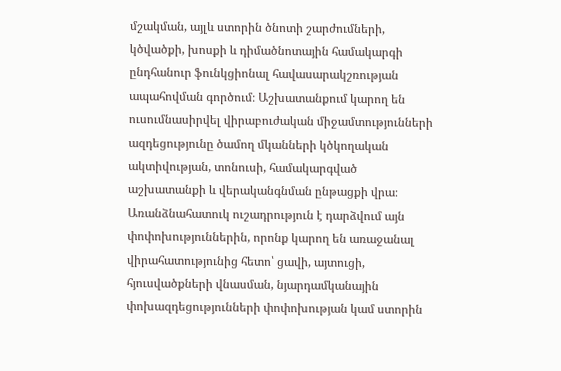մշակման, այլև ստորին ծնոտի շարժումների, կծվածքի, խոսքի և դիմածնոտային համակարգի ընդհանուր ֆունկցիոնալ հավասարակշռության ապահովման գործում։ Աշխատանքում կարող են ուսումնասիրվել վիրաբուժական միջամտությունների ազդեցությունը ծամող մկանների կծկողական ակտիվության, տոնուսի, համակարգված աշխատանքի և վերականգնման ընթացքի վրա։ Առանձնահատուկ ուշադրություն է դարձվում այն փոփոխություններին, որոնք կարող են առաջանալ վիրահատությունից հետո՝ ցավի, այտուցի, հյուսվածքների վնասման, նյարդամկանային փոխազդեցությունների փոփոխության կամ ստորին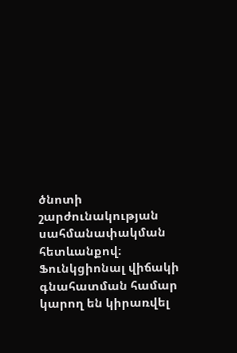ծնոտի շարժունակության սահմանափակման հետևանքով։ Ֆունկցիոնալ վիճակի գնահատման համար կարող են կիրառվել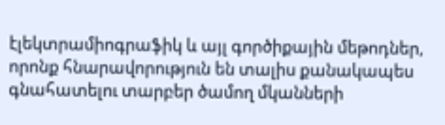էլեկտրամիոգրաֆիկ և այլ գործիքային մեթոդներ, որոնք հնարավորություն են տալիս քանակապես գնահատելու տարբեր ծամող մկանների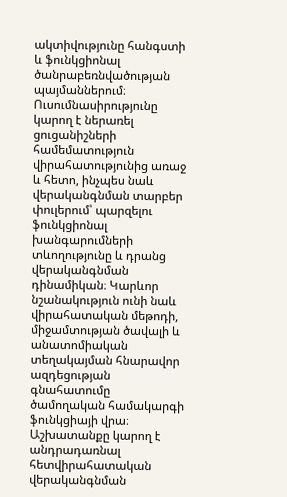ակտիվությունը հանգստի և ֆունկցիոնալ ծանրաբեռնվածության պայմաններում։ Ուսումնասիրությունը կարող է ներառել ցուցանիշների համեմատություն վիրահատությունից առաջ և հետո, ինչպես նաև վերականգնման տարբեր փուլերում՝ պարզելու ֆունկցիոնալ խանգարումների տևողությունը և դրանց վերականգնման դինամիկան։ Կարևոր նշանակություն ունի նաև վիրահատական մեթոդի, միջամտության ծավալի և անատոմիական տեղակայման հնարավոր ազդեցության գնահատումը ծամողական համակարգի ֆունկցիայի վրա։ Աշխատանքը կարող է անդրադառնալ հետվիրահատական վերականգնման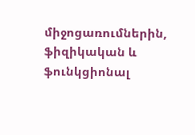միջոցառումներին, ֆիզիկական և ֆունկցիոնալ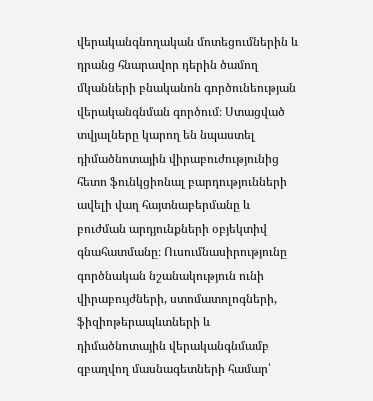վերականգնողական մոտեցումներին և դրանց հնարավոր դերին ծամող մկանների բնականոն գործունեության վերականգնման գործում։ Ստացված տվյալները կարող են նպաստել դիմածնոտային վիրաբուժությունից հետո ֆունկցիոնալ բարդությունների ավելի վաղ հայտնաբերմանը և բուժման արդյունքների օբյեկտիվ գնահատմանը։ Ուսումնասիրությունը գործնական նշանակություն ունի վիրաբույժների, ստոմատոլոգների, ֆիզիոթերապևտների և դիմածնոտային վերականգնմամբ զբաղվող մասնագետների համար՝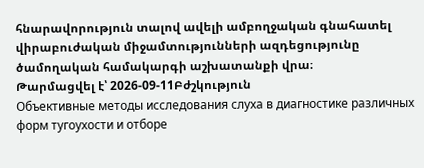հնարավորություն տալով ավելի ամբողջական գնահատել վիրաբուժական միջամտությունների ազդեցությունը ծամողական համակարգի աշխատանքի վրա։
Թարմացվել է՝ 2026-09-11Բժշկություն
Объективные методы исследования слуха в диагностике различных форм тугоухости и отборе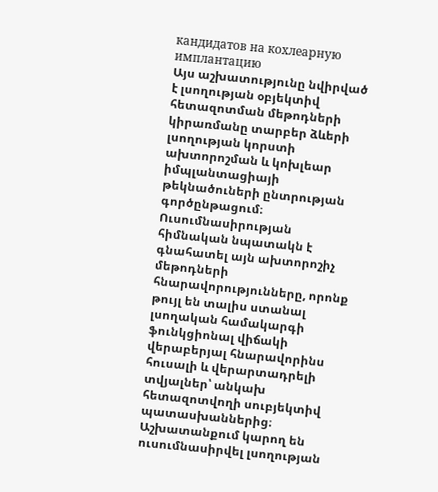кандидатов на кохлеарную имплантацию
Այս աշխատությունը նվիրված է լսողության օբյեկտիվ հետազոտման մեթոդների կիրառմանը տարբեր ձևերի լսողության կորստի ախտորոշման և կոխլեար իմպլանտացիայի թեկնածուների ընտրության գործընթացում։ Ուսումնասիրության հիմնական նպատակն է գնահատել այն ախտորոշիչ մեթոդների հնարավորությունները, որոնք թույլ են տալիս ստանալ լսողական համակարգի ֆունկցիոնալ վիճակի վերաբերյալ հնարավորինս հուսալի և վերարտադրելի տվյալներ՝ անկախ հետազոտվողի սուբյեկտիվ պատասխաններից։ Աշխատանքում կարող են ուսումնասիրվել լսողության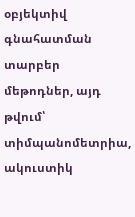օբյեկտիվ գնահատման տարբեր մեթոդներ, այդ թվում՝ տիմպանոմետրիա, ակուստիկ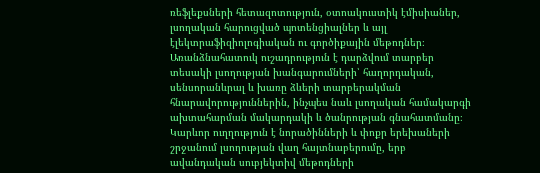ռեֆլեքսների հետազոտություն, օտոակուստիկ էմիսիաներ, լսողական հարուցված պոտենցիալներ և այլ էլեկտրաֆիզիոլոգիական ու գործիքային մեթոդներ։ Առանձնահատուկ ուշադրություն է դարձվում տարբեր տեսակի լսողության խանգարումների՝ հաղորդական, սենսորանևրալ և խառը ձևերի տարբերակման հնարավորություններին, ինչպես նաև լսողական համակարգի ախտահարման մակարդակի և ծանրության գնահատմանը։ Կարևոր ուղղություն է նորածինների և փոքր երեխաների շրջանում լսողության վաղ հայտնաբերումը, երբ ավանդական սուբյեկտիվ մեթոդների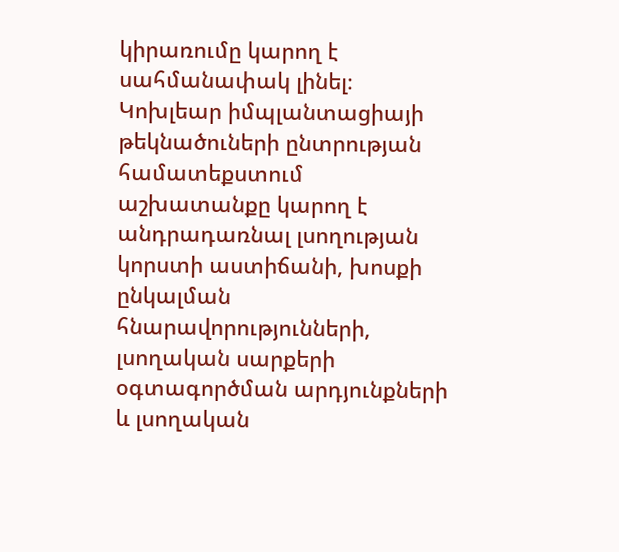կիրառումը կարող է սահմանափակ լինել։ Կոխլեար իմպլանտացիայի թեկնածուների ընտրության համատեքստում աշխատանքը կարող է անդրադառնալ լսողության կորստի աստիճանի, խոսքի ընկալման հնարավորությունների, լսողական սարքերի օգտագործման արդյունքների և լսողական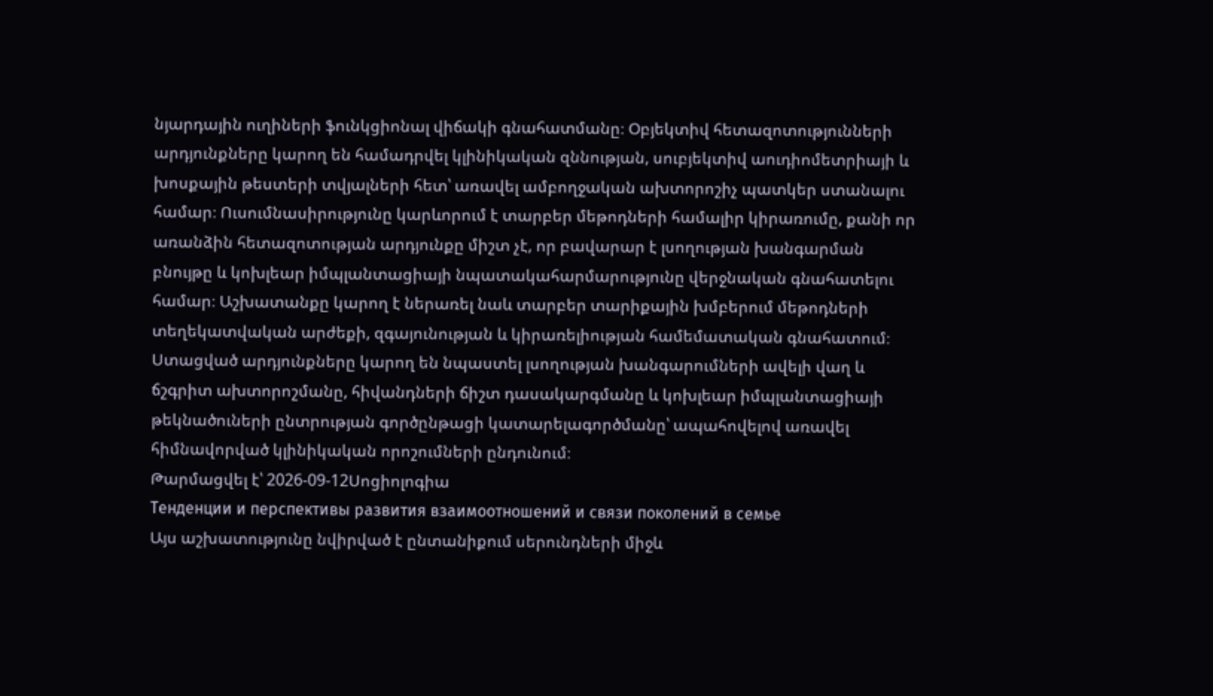նյարդային ուղիների ֆունկցիոնալ վիճակի գնահատմանը։ Օբյեկտիվ հետազոտությունների արդյունքները կարող են համադրվել կլինիկական զննության, սուբյեկտիվ աուդիոմետրիայի և խոսքային թեստերի տվյալների հետ՝ առավել ամբողջական ախտորոշիչ պատկեր ստանալու համար։ Ուսումնասիրությունը կարևորում է տարբեր մեթոդների համալիր կիրառումը, քանի որ առանձին հետազոտության արդյունքը միշտ չէ, որ բավարար է լսողության խանգարման բնույթը և կոխլեար իմպլանտացիայի նպատակահարմարությունը վերջնական գնահատելու համար։ Աշխատանքը կարող է ներառել նաև տարբեր տարիքային խմբերում մեթոդների տեղեկատվական արժեքի, զգայունության և կիրառելիության համեմատական գնահատում։ Ստացված արդյունքները կարող են նպաստել լսողության խանգարումների ավելի վաղ և ճշգրիտ ախտորոշմանը, հիվանդների ճիշտ դասակարգմանը և կոխլեար իմպլանտացիայի թեկնածուների ընտրության գործընթացի կատարելագործմանը՝ ապահովելով առավել հիմնավորված կլինիկական որոշումների ընդունում։
Թարմացվել է՝ 2026-09-12Սոցիոլոգիա
Тенденции и перспективы развития взаимоотношений и связи поколений в семье
Այս աշխատությունը նվիրված է ընտանիքում սերունդների միջև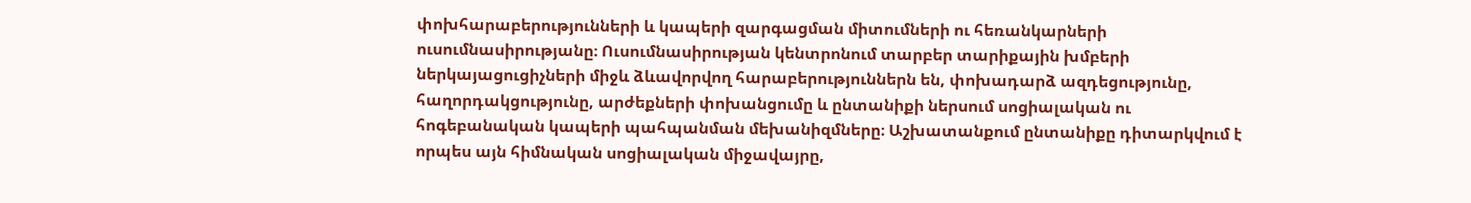փոխհարաբերությունների և կապերի զարգացման միտումների ու հեռանկարների ուսումնասիրությանը։ Ուսումնասիրության կենտրոնում տարբեր տարիքային խմբերի ներկայացուցիչների միջև ձևավորվող հարաբերություններն են, փոխադարձ ազդեցությունը, հաղորդակցությունը, արժեքների փոխանցումը և ընտանիքի ներսում սոցիալական ու հոգեբանական կապերի պահպանման մեխանիզմները։ Աշխատանքում ընտանիքը դիտարկվում է որպես այն հիմնական սոցիալական միջավայրը,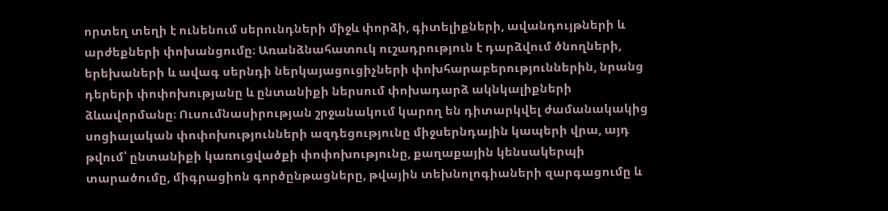որտեղ տեղի է ունենում սերունդների միջև փորձի, գիտելիքների, ավանդույթների և արժեքների փոխանցումը։ Առանձնահատուկ ուշադրություն է դարձվում ծնողների, երեխաների և ավագ սերնդի ներկայացուցիչների փոխհարաբերություններին, նրանց դերերի փոփոխությանը և ընտանիքի ներսում փոխադարձ ակնկալիքների ձևավորմանը։ Ուսումնասիրության շրջանակում կարող են դիտարկվել ժամանակակից սոցիալական փոփոխությունների ազդեցությունը միջսերնդային կապերի վրա, այդ թվում՝ ընտանիքի կառուցվածքի փոփոխությունը, քաղաքային կենսակերպի տարածումը, միգրացիոն գործընթացները, թվային տեխնոլոգիաների զարգացումը և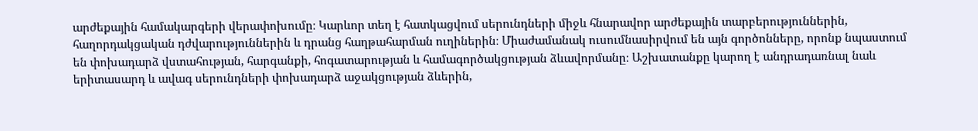արժեքային համակարգերի վերափոխումը։ Կարևոր տեղ է հատկացվում սերունդների միջև հնարավոր արժեքային տարբերություններին, հաղորդակցական դժվարություններին և դրանց հաղթահարման ուղիներին։ Միաժամանակ ուսումնասիրվում են այն գործոնները, որոնք նպաստում են փոխադարձ վստահության, հարգանքի, հոգատարության և համագործակցության ձևավորմանը։ Աշխատանքը կարող է անդրադառնալ նաև երիտասարդ և ավագ սերունդների փոխադարձ աջակցության ձևերին,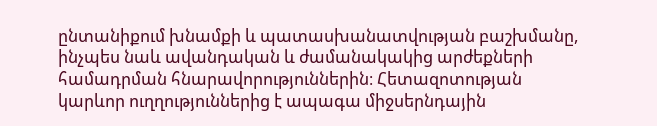ընտանիքում խնամքի և պատասխանատվության բաշխմանը, ինչպես նաև ավանդական և ժամանակակից արժեքների համադրման հնարավորություններին։ Հետազոտության կարևոր ուղղություններից է ապագա միջսերնդային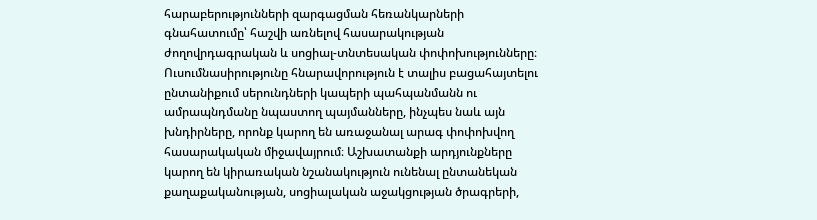հարաբերությունների զարգացման հեռանկարների գնահատումը՝ հաշվի առնելով հասարակության ժողովրդագրական և սոցիալ-տնտեսական փոփոխությունները։ Ուսումնասիրությունը հնարավորություն է տալիս բացահայտելու ընտանիքում սերունդների կապերի պահպանմանն ու ամրապնդմանը նպաստող պայմանները, ինչպես նաև այն խնդիրները, որոնք կարող են առաջանալ արագ փոփոխվող հասարակական միջավայրում։ Աշխատանքի արդյունքները կարող են կիրառական նշանակություն ունենալ ընտանեկան քաղաքականության, սոցիալական աջակցության ծրագրերի,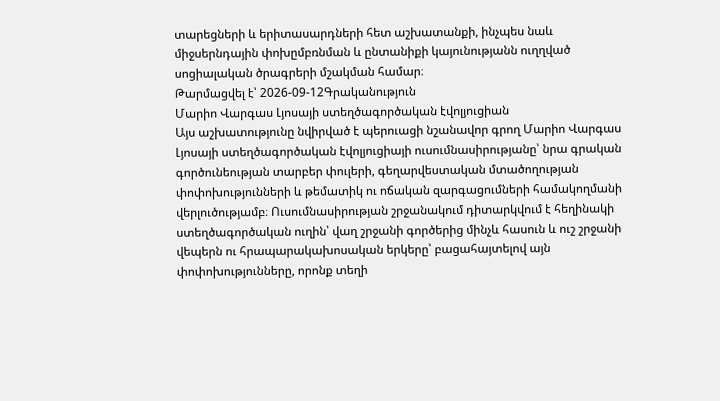տարեցների և երիտասարդների հետ աշխատանքի, ինչպես նաև միջսերնդային փոխըմբռնման և ընտանիքի կայունությանն ուղղված սոցիալական ծրագրերի մշակման համար։
Թարմացվել է՝ 2026-09-12Գրականություն
Մարիո Վարգաս Լյոսայի ստեղծագործական էվոլյուցիան
Այս աշխատությունը նվիրված է պերուացի նշանավոր գրող Մարիո Վարգաս Լյոսայի ստեղծագործական էվոլյուցիայի ուսումնասիրությանը՝ նրա գրական գործունեության տարբեր փուլերի, գեղարվեստական մտածողության փոփոխությունների և թեմատիկ ու ոճական զարգացումների համակողմանի վերլուծությամբ։ Ուսումնասիրության շրջանակում դիտարկվում է հեղինակի ստեղծագործական ուղին՝ վաղ շրջանի գործերից մինչև հասուն և ուշ շրջանի վեպերն ու հրապարակախոսական երկերը՝ բացահայտելով այն փոփոխությունները, որոնք տեղի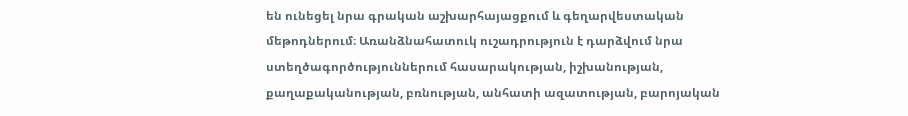են ունեցել նրա գրական աշխարհայացքում և գեղարվեստական մեթոդներում։ Առանձնահատուկ ուշադրություն է դարձվում նրա ստեղծագործություններում հասարակության, իշխանության, քաղաքականության, բռնության, անհատի ազատության, բարոյական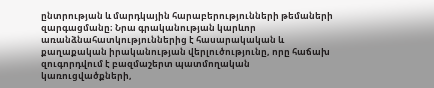ընտրության և մարդկային հարաբերությունների թեմաների զարգացմանը։ Նրա գրականության կարևոր առանձնահատկություններից է հասարակական և քաղաքական իրականության վերլուծությունը, որը հաճախ զուգորդվում է բազմաշերտ պատմողական կառուցվածքների,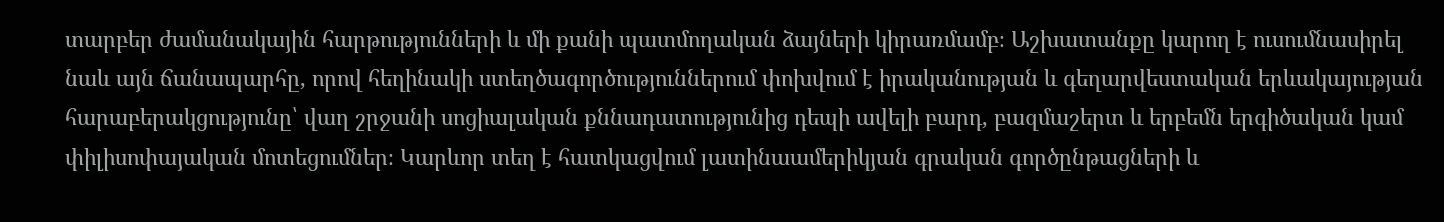տարբեր ժամանակային հարթությունների և մի քանի պատմողական ձայների կիրառմամբ։ Աշխատանքը կարող է ուսումնասիրել նաև այն ճանապարհը, որով հեղինակի ստեղծագործություններում փոխվում է իրականության և գեղարվեստական երևակայության հարաբերակցությունը՝ վաղ շրջանի սոցիալական քննադատությունից դեպի ավելի բարդ, բազմաշերտ և երբեմն երգիծական կամ փիլիսոփայական մոտեցումներ։ Կարևոր տեղ է հատկացվում լատինաամերիկյան գրական գործընթացների և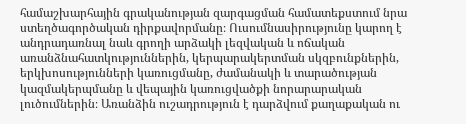համաշխարհային գրականության զարգացման համատեքստում նրա ստեղծագործական դիրքավորմանը։ Ուսումնասիրությունը կարող է անդրադառնալ նաև գրողի արձակի լեզվական և ոճական առանձնահատկություններին, կերպարակերտման սկզբունքներին, երկխոսությունների կառուցմանը, ժամանակի և տարածության կազմակերպմանը և վեպային կառուցվածքի նորարարական լուծումներին։ Առանձին ուշադրություն է դարձվում քաղաքական ու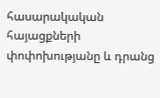հասարակական հայացքների փոփոխությանը և դրանց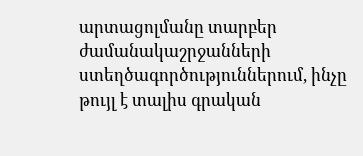արտացոլմանը տարբեր ժամանակաշրջանների ստեղծագործություններում, ինչը թույլ է տալիս գրական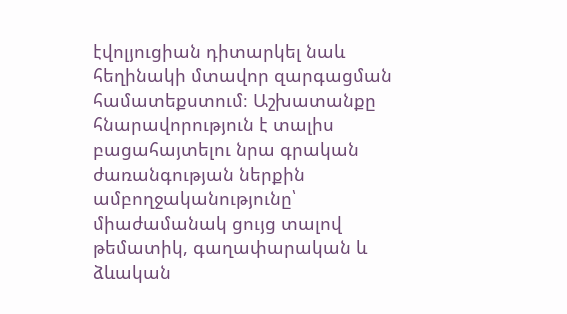էվոլյուցիան դիտարկել նաև հեղինակի մտավոր զարգացման համատեքստում։ Աշխատանքը հնարավորություն է տալիս բացահայտելու նրա գրական ժառանգության ներքին ամբողջականությունը՝ միաժամանակ ցույց տալով թեմատիկ, գաղափարական և ձևական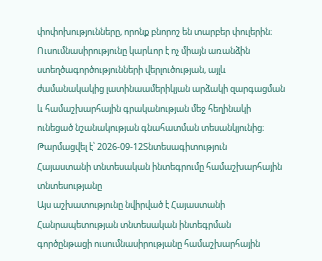փոփոխությունները, որոնք բնորոշ են տարբեր փուլերին։ Ուսումնասիրությունը կարևոր է ոչ միայն առանձին ստեղծագործությունների վերլուծության, այլև ժամանակակից լատինաամերիկյան արձակի զարգացման և համաշխարհային գրականության մեջ հեղինակի ունեցած նշանակության գնահատման տեսանկյունից։
Թարմացվել է՝ 2026-09-12Տնտեսագիտություն
Հայաստանի տնտեսական ինտեգրումը համաշխարհային տնտեսությանը
Այս աշխատությունը նվիրված է Հայաստանի Հանրապետության տնտեսական ինտեգրման գործընթացի ուսումնասիրությանը համաշխարհային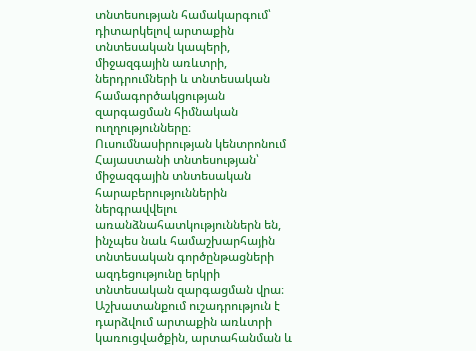տնտեսության համակարգում՝ դիտարկելով արտաքին տնտեսական կապերի, միջազգային առևտրի, ներդրումների և տնտեսական համագործակցության զարգացման հիմնական ուղղությունները։ Ուսումնասիրության կենտրոնում Հայաստանի տնտեսության՝ միջազգային տնտեսական հարաբերություններին ներգրավվելու առանձնահատկություններն են, ինչպես նաև համաշխարհային տնտեսական գործընթացների ազդեցությունը երկրի տնտեսական զարգացման վրա։ Աշխատանքում ուշադրություն է դարձվում արտաքին առևտրի կառուցվածքին, արտահանման և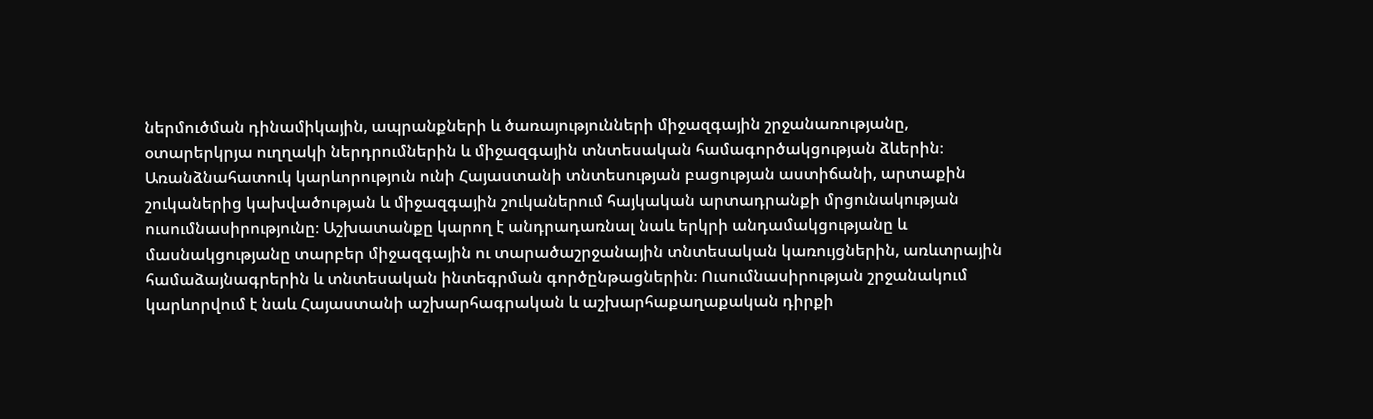ներմուծման դինամիկային, ապրանքների և ծառայությունների միջազգային շրջանառությանը, օտարերկրյա ուղղակի ներդրումներին և միջազգային տնտեսական համագործակցության ձևերին։ Առանձնահատուկ կարևորություն ունի Հայաստանի տնտեսության բացության աստիճանի, արտաքին շուկաներից կախվածության և միջազգային շուկաներում հայկական արտադրանքի մրցունակության ուսումնասիրությունը։ Աշխատանքը կարող է անդրադառնալ նաև երկրի անդամակցությանը և մասնակցությանը տարբեր միջազգային ու տարածաշրջանային տնտեսական կառույցներին, առևտրային համաձայնագրերին և տնտեսական ինտեգրման գործընթացներին։ Ուսումնասիրության շրջանակում կարևորվում է նաև Հայաստանի աշխարհագրական և աշխարհաքաղաքական դիրքի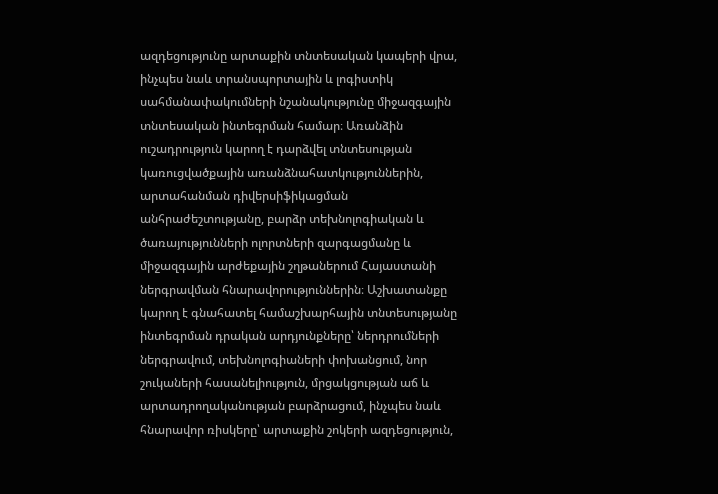ազդեցությունը արտաքին տնտեսական կապերի վրա, ինչպես նաև տրանսպորտային և լոգիստիկ սահմանափակումների նշանակությունը միջազգային տնտեսական ինտեգրման համար։ Առանձին ուշադրություն կարող է դարձվել տնտեսության կառուցվածքային առանձնահատկություններին, արտահանման դիվերսիֆիկացման անհրաժեշտությանը, բարձր տեխնոլոգիական և ծառայությունների ոլորտների զարգացմանը և միջազգային արժեքային շղթաներում Հայաստանի ներգրավման հնարավորություններին։ Աշխատանքը կարող է գնահատել համաշխարհային տնտեսությանը ինտեգրման դրական արդյունքները՝ ներդրումների ներգրավում, տեխնոլոգիաների փոխանցում, նոր շուկաների հասանելիություն, մրցակցության աճ և արտադրողականության բարձրացում, ինչպես նաև հնարավոր ռիսկերը՝ արտաքին շոկերի ազդեցություն,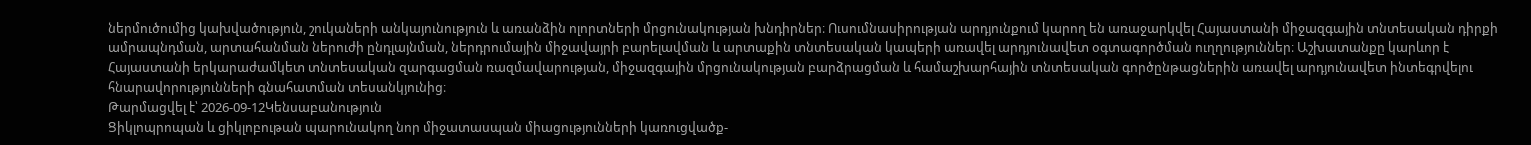ներմուծումից կախվածություն, շուկաների անկայունություն և առանձին ոլորտների մրցունակության խնդիրներ։ Ուսումնասիրության արդյունքում կարող են առաջարկվել Հայաստանի միջազգային տնտեսական դիրքի ամրապնդման, արտահանման ներուժի ընդլայնման, ներդրումային միջավայրի բարելավման և արտաքին տնտեսական կապերի առավել արդյունավետ օգտագործման ուղղություններ։ Աշխատանքը կարևոր է Հայաստանի երկարաժամկետ տնտեսական զարգացման ռազմավարության, միջազգային մրցունակության բարձրացման և համաշխարհային տնտեսական գործընթացներին առավել արդյունավետ ինտեգրվելու հնարավորությունների գնահատման տեսանկյունից։
Թարմացվել է՝ 2026-09-12Կենսաբանություն
Ցիկլոպրոպան և ցիկլոբութան պարունակող նոր միջատասպան միացությունների կառուցվածք-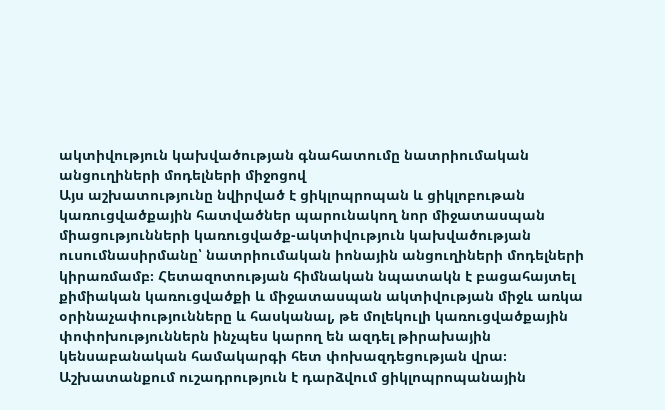ակտիվություն կախվածության գնահատումը նատրիումական անցուղիների մոդելների միջոցով
Այս աշխատությունը նվիրված է ցիկլոպրոպան և ցիկլոբութան կառուցվածքային հատվածներ պարունակող նոր միջատասպան միացությունների կառուցվածք-ակտիվություն կախվածության ուսումնասիրմանը՝ նատրիումական իոնային անցուղիների մոդելների կիրառմամբ։ Հետազոտության հիմնական նպատակն է բացահայտել քիմիական կառուցվածքի և միջատասպան ակտիվության միջև առկա օրինաչափությունները և հասկանալ, թե մոլեկուլի կառուցվածքային փոփոխություններն ինչպես կարող են ազդել թիրախային կենսաբանական համակարգի հետ փոխազդեցության վրա։ Աշխատանքում ուշադրություն է դարձվում ցիկլոպրոպանային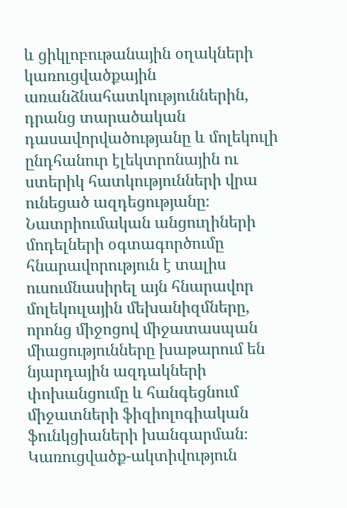և ցիկլոբութանային օղակների կառուցվածքային առանձնահատկություններին, դրանց տարածական դասավորվածությանը և մոլեկուլի ընդհանուր էլեկտրոնային ու ստերիկ հատկությունների վրա ունեցած ազդեցությանը։ Նատրիումական անցուղիների մոդելների օգտագործումը հնարավորություն է տալիս ուսումնասիրել այն հնարավոր մոլեկուլային մեխանիզմները, որոնց միջոցով միջատասպան միացությունները խաթարում են նյարդային ազդակների փոխանցումը և հանգեցնում միջատների ֆիզիոլոգիական ֆունկցիաների խանգարման։ Կառուցվածք-ակտիվություն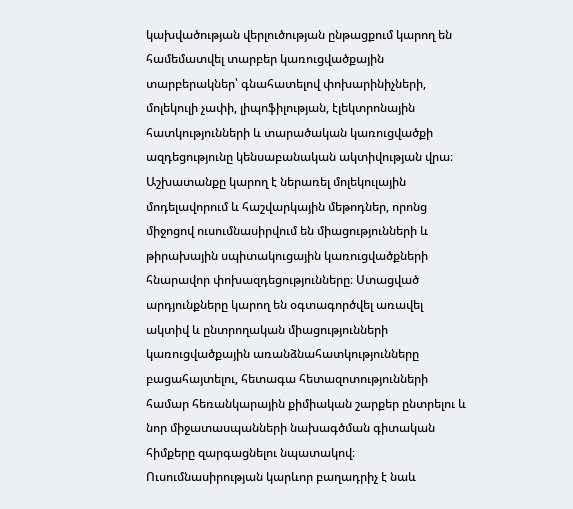կախվածության վերլուծության ընթացքում կարող են համեմատվել տարբեր կառուցվածքային տարբերակներ՝ գնահատելով փոխարինիչների, մոլեկուլի չափի, լիպոֆիլության, էլեկտրոնային հատկությունների և տարածական կառուցվածքի ազդեցությունը կենսաբանական ակտիվության վրա։ Աշխատանքը կարող է ներառել մոլեկուլային մոդելավորում և հաշվարկային մեթոդներ, որոնց միջոցով ուսումնասիրվում են միացությունների և թիրախային սպիտակուցային կառուցվածքների հնարավոր փոխազդեցությունները։ Ստացված արդյունքները կարող են օգտագործվել առավել ակտիվ և ընտրողական միացությունների կառուցվածքային առանձնահատկությունները բացահայտելու, հետագա հետազոտությունների համար հեռանկարային քիմիական շարքեր ընտրելու և նոր միջատասպանների նախագծման գիտական հիմքերը զարգացնելու նպատակով։ Ուսումնասիրության կարևոր բաղադրիչ է նաև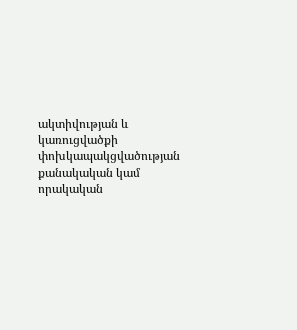ակտիվության և կառուցվածքի փոխկապակցվածության քանակական կամ որակական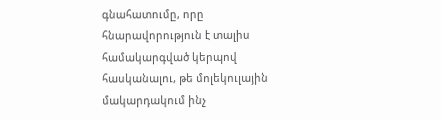գնահատումը, որը հնարավորություն է տալիս համակարգված կերպով հասկանալու, թե մոլեկուլային մակարդակում ինչ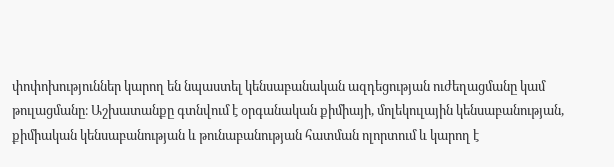փոփոխություններ կարող են նպաստել կենսաբանական ազդեցության ուժեղացմանը կամ թուլացմանը։ Աշխատանքը գտնվում է օրգանական քիմիայի, մոլեկուլային կենսաբանության, քիմիական կենսաբանության և թունաբանության հատման ոլորտում և կարող է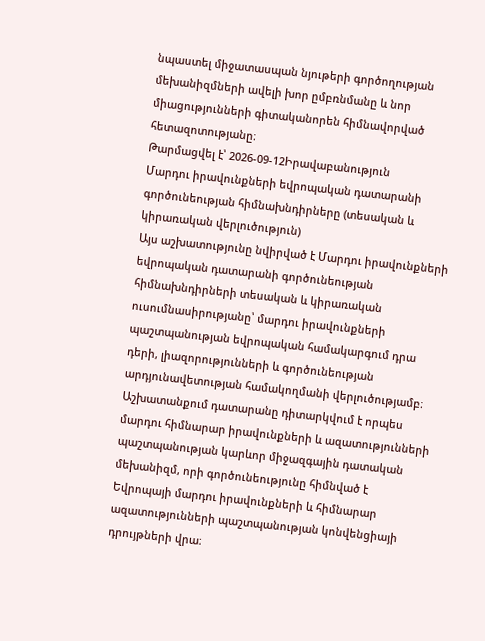նպաստել միջատասպան նյութերի գործողության մեխանիզմների ավելի խոր ըմբռնմանը և նոր միացությունների գիտականորեն հիմնավորված հետազոտությանը։
Թարմացվել է՝ 2026-09-12Իրավաբանություն
Մարդու իրավունքների եվրոպական դատարանի գործունեության հիմնախնդիրները (տեսական և կիրառական վերլուծություն)
Այս աշխատությունը նվիրված է Մարդու իրավունքների եվրոպական դատարանի գործունեության հիմնախնդիրների տեսական և կիրառական ուսումնասիրությանը՝ մարդու իրավունքների պաշտպանության եվրոպական համակարգում դրա դերի, լիազորությունների և գործունեության արդյունավետության համակողմանի վերլուծությամբ։ Աշխատանքում դատարանը դիտարկվում է որպես մարդու հիմնարար իրավունքների և ազատությունների պաշտպանության կարևոր միջազգային դատական մեխանիզմ, որի գործունեությունը հիմնված է Եվրոպայի մարդու իրավունքների և հիմնարար ազատությունների պաշտպանության կոնվենցիայի դրույթների վրա։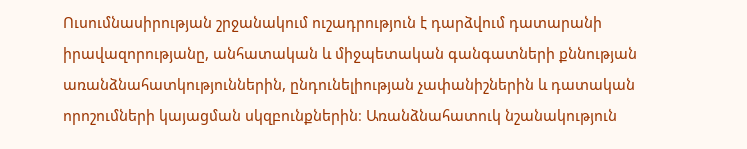Ուսումնասիրության շրջանակում ուշադրություն է դարձվում դատարանի իրավազորությանը, անհատական և միջպետական գանգատների քննության առանձնահատկություններին, ընդունելիության չափանիշներին և դատական որոշումների կայացման սկզբունքներին։ Առանձնահատուկ նշանակություն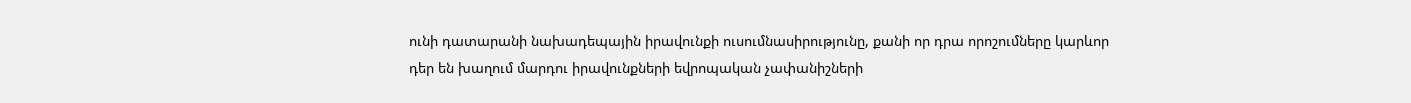ունի դատարանի նախադեպային իրավունքի ուսումնասիրությունը, քանի որ դրա որոշումները կարևոր դեր են խաղում մարդու իրավունքների եվրոպական չափանիշների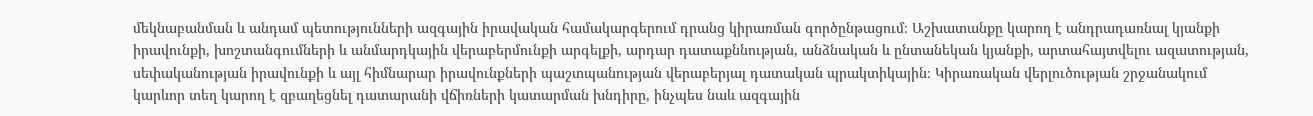մեկնաբանման և անդամ պետությունների ազգային իրավական համակարգերում դրանց կիրառման գործընթացում։ Աշխատանքը կարող է անդրադառնալ կյանքի իրավունքի, խոշտանգումների և անմարդկային վերաբերմունքի արգելքի, արդար դատաքննության, անձնական և ընտանեկան կյանքի, արտահայտվելու ազատության, սեփականության իրավունքի և այլ հիմնարար իրավունքների պաշտպանության վերաբերյալ դատական պրակտիկային։ Կիրառական վերլուծության շրջանակում կարևոր տեղ կարող է զբաղեցնել դատարանի վճիռների կատարման խնդիրը, ինչպես նաև ազգային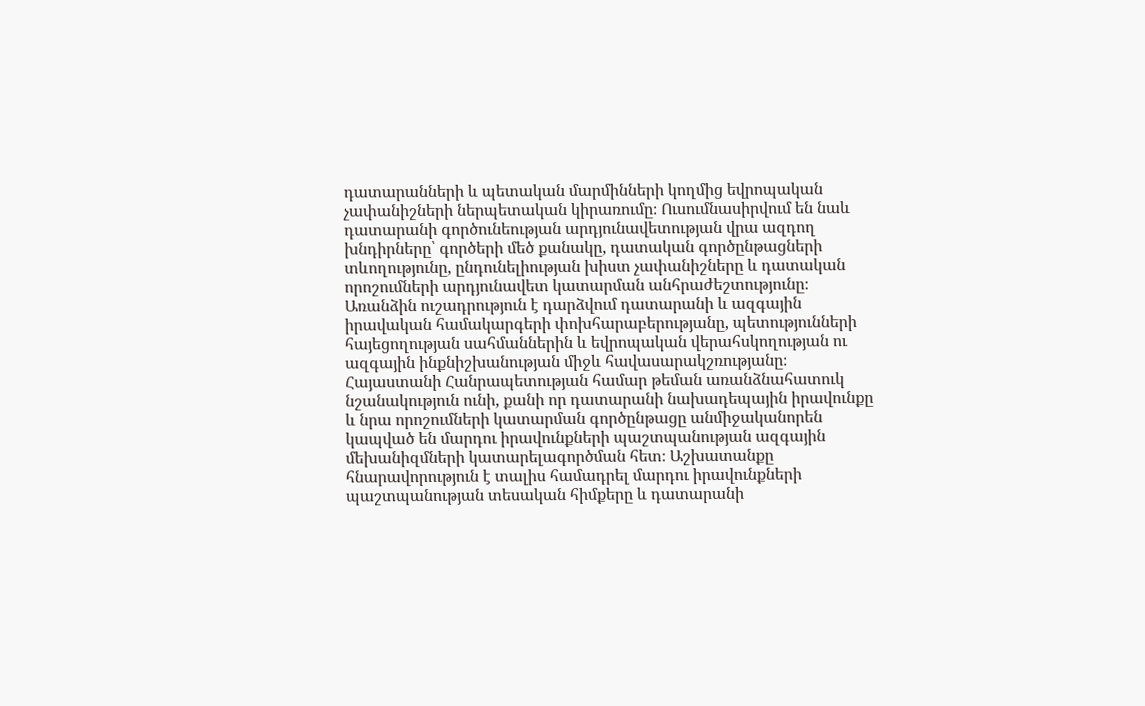դատարանների և պետական մարմինների կողմից եվրոպական չափանիշների ներպետական կիրառումը։ Ուսումնասիրվում են նաև դատարանի գործունեության արդյունավետության վրա ազդող խնդիրները՝ գործերի մեծ քանակը, դատական գործընթացների տևողությունը, ընդունելիության խիստ չափանիշները և դատական որոշումների արդյունավետ կատարման անհրաժեշտությունը։ Առանձին ուշադրություն է դարձվում դատարանի և ազգային իրավական համակարգերի փոխհարաբերությանը, պետությունների հայեցողության սահմաններին և եվրոպական վերահսկողության ու ազգային ինքնիշխանության միջև հավասարակշռությանը։ Հայաստանի Հանրապետության համար թեման առանձնահատուկ նշանակություն ունի, քանի որ դատարանի նախադեպային իրավունքը և նրա որոշումների կատարման գործընթացը անմիջականորեն կապված են մարդու իրավունքների պաշտպանության ազգային մեխանիզմների կատարելագործման հետ։ Աշխատանքը հնարավորություն է տալիս համադրել մարդու իրավունքների պաշտպանության տեսական հիմքերը և դատարանի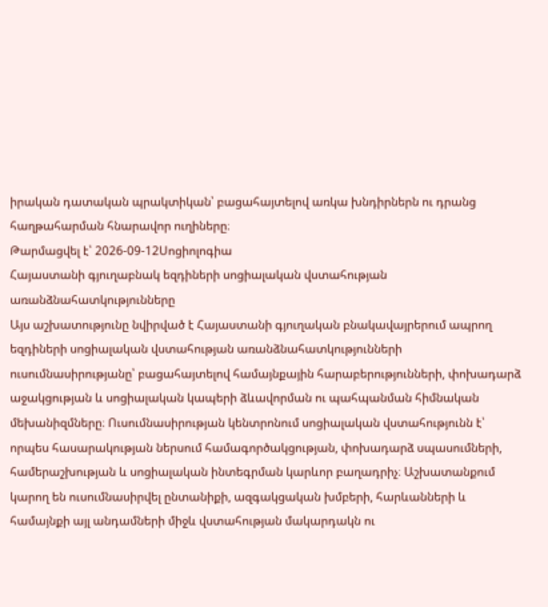իրական դատական պրակտիկան՝ բացահայտելով առկա խնդիրներն ու դրանց հաղթահարման հնարավոր ուղիները։
Թարմացվել է՝ 2026-09-12Սոցիոլոգիա
Հայաստանի գյուղաբնակ եզդիների սոցիալական վստահության առանձնահատկությունները
Այս աշխատությունը նվիրված է Հայաստանի գյուղական բնակավայրերում ապրող եզդիների սոցիալական վստահության առանձնահատկությունների ուսումնասիրությանը՝ բացահայտելով համայնքային հարաբերությունների, փոխադարձ աջակցության և սոցիալական կապերի ձևավորման ու պահպանման հիմնական մեխանիզմները։ Ուսումնասիրության կենտրոնում սոցիալական վստահությունն է՝ որպես հասարակության ներսում համագործակցության, փոխադարձ սպասումների, համերաշխության և սոցիալական ինտեգրման կարևոր բաղադրիչ։ Աշխատանքում կարող են ուսումնասիրվել ընտանիքի, ազգակցական խմբերի, հարևանների և համայնքի այլ անդամների միջև վստահության մակարդակն ու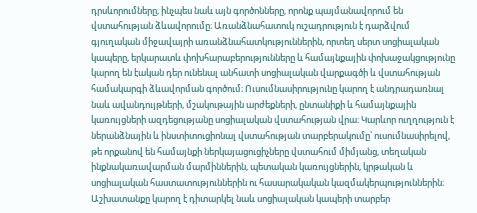դրսևորումները, ինչպես նաև այն գործոնները, որոնք պայմանավորում են վստահության ձևավորումը։ Առանձնահատուկ ուշադրություն է դարձվում գյուղական միջավայրի առանձնահատկություններին, որտեղ սերտ սոցիալական կապերը, երկարատև փոխհարաբերությունները և համայնքային փոխաջակցությունը կարող են էական դեր ունենալ անհատի սոցիալական վարքագծի և վստահության համակարգի ձևավորման գործում։ Ուսումնասիրությունը կարող է անդրադառնալ նաև ավանդույթների, մշակութային արժեքների, ընտանիքի և համայնքային կառույցների ազդեցությանը սոցիալական վստահության վրա։ Կարևոր ուղղություն է ներանձնային և ինստիտուցիոնալ վստահության տարբերակումը՝ ուսումնասիրելով, թե որքանով են համայնքի ներկայացուցիչները վստահում միմյանց, տեղական ինքնակառավարման մարմիններին, պետական կառույցներին, կրթական և սոցիալական հաստատություններին ու հասարակական կազմակերպություններին։ Աշխատանքը կարող է դիտարկել նաև սոցիալական կապերի տարբեր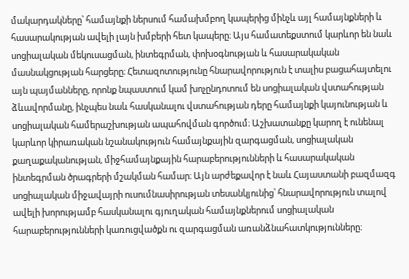մակարդակները՝ համայնքի ներսում համախմբող կապերից մինչև այլ համայնքների և հասարակության ավելի լայն խմբերի հետ կապերը։ Այս համատեքստում կարևոր են նաև սոցիալական մեկուսացման, ինտեգրման, փոխօգնության և հասարակական մասնակցության հարցերը։ Հետազոտությունը հնարավորություն է տալիս բացահայտելու այն պայմանները, որոնք նպաստում կամ խոչընդոտում են սոցիալական վստահության ձևավորմանը, ինչպես նաև հասկանալու վստահության դերը համայնքի կայունության և սոցիալական համերաշխության ապահովման գործում։ Աշխատանքը կարող է ունենալ կարևոր կիրառական նշանակություն համայնքային զարգացման, սոցիալական քաղաքականության, միջհամայնքային հարաբերությունների և հասարակական ինտեգրման ծրագրերի մշակման համար։ Այն արժեքավոր է նաև Հայաստանի բազմազգ սոցիալական միջավայրի ուսումնասիրության տեսանկյունից՝ հնարավորություն տալով ավելի խորությամբ հասկանալու գյուղական համայնքներում սոցիալական հարաբերությունների կառուցվածքն ու զարգացման առանձնահատկությունները։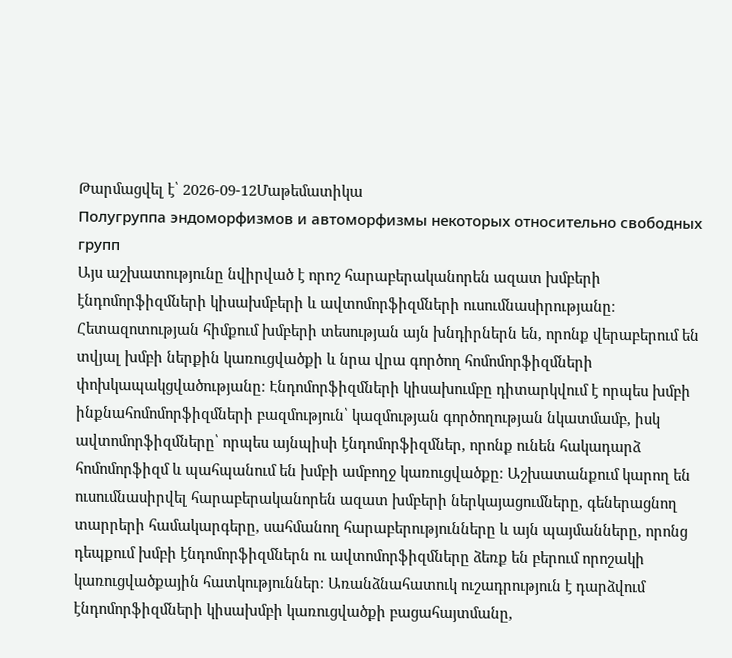Թարմացվել է՝ 2026-09-12Մաթեմատիկա
Полугруппа эндоморфизмов и автоморфизмы некоторых относительно свободных групп
Այս աշխատությունը նվիրված է որոշ հարաբերականորեն ազատ խմբերի էնդոմորֆիզմների կիսախմբերի և ավտոմորֆիզմների ուսումնասիրությանը։ Հետազոտության հիմքում խմբերի տեսության այն խնդիրներն են, որոնք վերաբերում են տվյալ խմբի ներքին կառուցվածքի և նրա վրա գործող հոմոմորֆիզմների փոխկապակցվածությանը։ Էնդոմորֆիզմների կիսախումբը դիտարկվում է որպես խմբի ինքնահոմոմորֆիզմների բազմություն՝ կազմության գործողության նկատմամբ, իսկ ավտոմորֆիզմները՝ որպես այնպիսի էնդոմորֆիզմներ, որոնք ունեն հակադարձ հոմոմորֆիզմ և պահպանում են խմբի ամբողջ կառուցվածքը։ Աշխատանքում կարող են ուսումնասիրվել հարաբերականորեն ազատ խմբերի ներկայացումները, գեներացնող տարրերի համակարգերը, սահմանող հարաբերությունները և այն պայմանները, որոնց դեպքում խմբի էնդոմորֆիզմներն ու ավտոմորֆիզմները ձեռք են բերում որոշակի կառուցվածքային հատկություններ։ Առանձնահատուկ ուշադրություն է դարձվում էնդոմորֆիզմների կիսախմբի կառուցվածքի բացահայտմանը,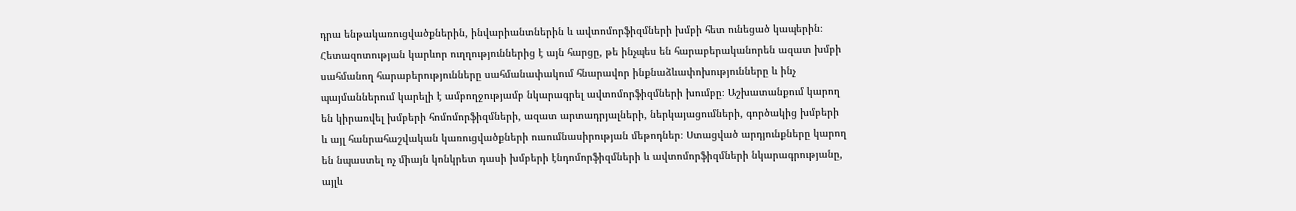դրա ենթակառուցվածքներին, ինվարիանտներին և ավտոմորֆիզմների խմբի հետ ունեցած կապերին։ Հետազոտության կարևոր ուղղություններից է այն հարցը, թե ինչպես են հարաբերականորեն ազատ խմբի սահմանող հարաբերությունները սահմանափակում հնարավոր ինքնաձևափոխությունները և ինչ պայմաններում կարելի է ամբողջությամբ նկարագրել ավտոմորֆիզմների խումբը։ Աշխատանքում կարող են կիրառվել խմբերի հոմոմորֆիզմների, ազատ արտադրյալների, ներկայացումների, գործակից խմբերի և այլ հանրահաշվական կառուցվածքների ուսումնասիրության մեթոդներ։ Ստացված արդյունքները կարող են նպաստել ոչ միայն կոնկրետ դասի խմբերի էնդոմորֆիզմների և ավտոմորֆիզմների նկարագրությանը, այլև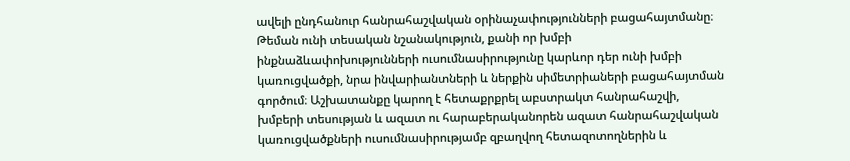ավելի ընդհանուր հանրահաշվական օրինաչափությունների բացահայտմանը։ Թեման ունի տեսական նշանակություն, քանի որ խմբի ինքնաձևափոխությունների ուսումնասիրությունը կարևոր դեր ունի խմբի կառուցվածքի, նրա ինվարիանտների և ներքին սիմետրիաների բացահայտման գործում։ Աշխատանքը կարող է հետաքրքրել աբստրակտ հանրահաշվի, խմբերի տեսության և ազատ ու հարաբերականորեն ազատ հանրահաշվական կառուցվածքների ուսումնասիրությամբ զբաղվող հետազոտողներին և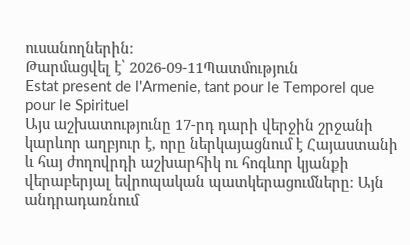ուսանողներին։
Թարմացվել է՝ 2026-09-11Պատմություն
Estat present de l'Armenie, tant pour le Temporel que pour le Spirituel
Այս աշխատությունը 17-րդ դարի վերջին շրջանի կարևոր աղբյուր է, որը ներկայացնում է Հայաստանի և հայ ժողովրդի աշխարհիկ ու հոգևոր կյանքի վերաբերյալ եվրոպական պատկերացումները։ Այն անդրադառնում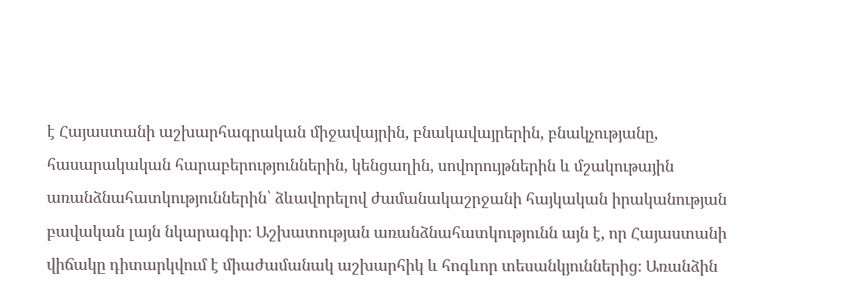է Հայաստանի աշխարհագրական միջավայրին, բնակավայրերին, բնակչությանը, հասարակական հարաբերություններին, կենցաղին, սովորույթներին և մշակութային առանձնահատկություններին՝ ձևավորելով ժամանակաշրջանի հայկական իրականության բավական լայն նկարագիր։ Աշխատության առանձնահատկությունն այն է, որ Հայաստանի վիճակը դիտարկվում է միաժամանակ աշխարհիկ և հոգևոր տեսանկյուններից։ Առանձին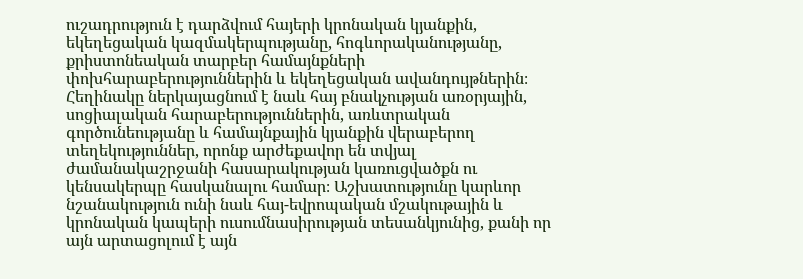ուշադրություն է դարձվում հայերի կրոնական կյանքին, եկեղեցական կազմակերպությանը, հոգևորականությանը, քրիստոնեական տարբեր համայնքների փոխհարաբերություններին և եկեղեցական ավանդույթներին։ Հեղինակը ներկայացնում է նաև հայ բնակչության առօրյային, սոցիալական հարաբերություններին, առևտրական գործունեությանը և համայնքային կյանքին վերաբերող տեղեկություններ, որոնք արժեքավոր են տվյալ ժամանակաշրջանի հասարակության կառուցվածքն ու կենսակերպը հասկանալու համար։ Աշխատությունը կարևոր նշանակություն ունի նաև հայ-եվրոպական մշակութային և կրոնական կապերի ուսումնասիրության տեսանկյունից, քանի որ այն արտացոլում է այն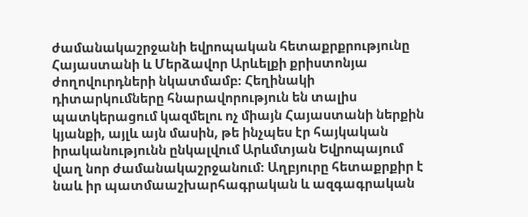ժամանակաշրջանի եվրոպական հետաքրքրությունը Հայաստանի և Մերձավոր Արևելքի քրիստոնյա ժողովուրդների նկատմամբ։ Հեղինակի դիտարկումները հնարավորություն են տալիս պատկերացում կազմելու ոչ միայն Հայաստանի ներքին կյանքի, այլև այն մասին, թե ինչպես էր հայկական իրականությունն ընկալվում Արևմտյան Եվրոպայում վաղ նոր ժամանակաշրջանում։ Աղբյուրը հետաքրքիր է նաև իր պատմաաշխարհագրական և ազգագրական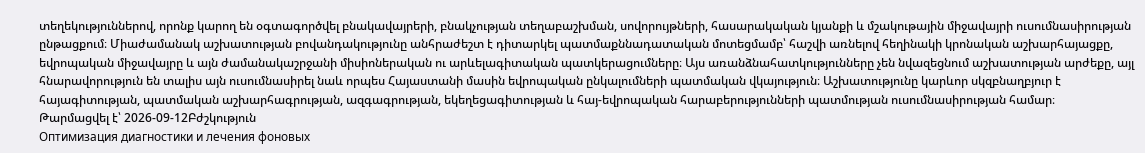տեղեկություններով, որոնք կարող են օգտագործվել բնակավայրերի, բնակչության տեղաբաշխման, սովորույթների, հասարակական կյանքի և մշակութային միջավայրի ուսումնասիրության ընթացքում։ Միաժամանակ աշխատության բովանդակությունը անհրաժեշտ է դիտարկել պատմաքննադատական մոտեցմամբ՝ հաշվի առնելով հեղինակի կրոնական աշխարհայացքը, եվրոպական միջավայրը և այն ժամանակաշրջանի միսիոներական ու արևելագիտական պատկերացումները։ Այս առանձնահատկությունները չեն նվազեցնում աշխատության արժեքը, այլ հնարավորություն են տալիս այն ուսումնասիրել նաև որպես Հայաստանի մասին եվրոպական ընկալումների պատմական վկայություն։ Աշխատությունը կարևոր սկզբնաղբյուր է հայագիտության, պատմական աշխարհագրության, ազգագրության, եկեղեցագիտության և հայ-եվրոպական հարաբերությունների պատմության ուսումնասիրության համար։
Թարմացվել է՝ 2026-09-12Բժշկություն
Оптимизация диагностики и лечения фоновых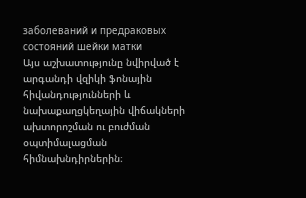заболеваний и предраковых состояний шейки матки
Այս աշխատությունը նվիրված է արգանդի վզիկի ֆոնային հիվանդությունների և նախաքաղցկեղային վիճակների ախտորոշման ու բուժման օպտիմալացման հիմնախնդիրներին։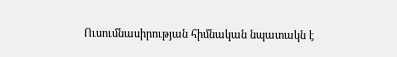Ուսումնասիրության հիմնական նպատակն է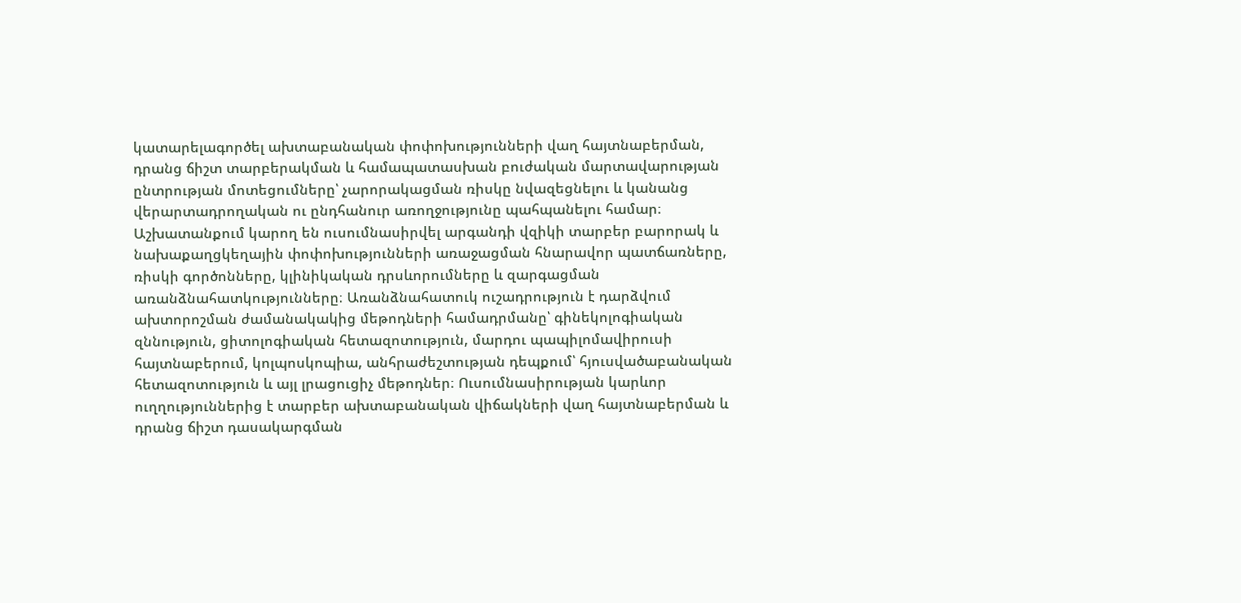կատարելագործել ախտաբանական փոփոխությունների վաղ հայտնաբերման, դրանց ճիշտ տարբերակման և համապատասխան բուժական մարտավարության ընտրության մոտեցումները՝ չարորակացման ռիսկը նվազեցնելու և կանանց վերարտադրողական ու ընդհանուր առողջությունը պահպանելու համար։ Աշխատանքում կարող են ուսումնասիրվել արգանդի վզիկի տարբեր բարորակ և նախաքաղցկեղային փոփոխությունների առաջացման հնարավոր պատճառները, ռիսկի գործոնները, կլինիկական դրսևորումները և զարգացման առանձնահատկությունները։ Առանձնահատուկ ուշադրություն է դարձվում ախտորոշման ժամանակակից մեթոդների համադրմանը՝ գինեկոլոգիական զննություն, ցիտոլոգիական հետազոտություն, մարդու պապիլոմավիրուսի հայտնաբերում, կոլպոսկոպիա, անհրաժեշտության դեպքում՝ հյուսվածաբանական հետազոտություն և այլ լրացուցիչ մեթոդներ։ Ուսումնասիրության կարևոր ուղղություններից է տարբեր ախտաբանական վիճակների վաղ հայտնաբերման և դրանց ճիշտ դասակարգման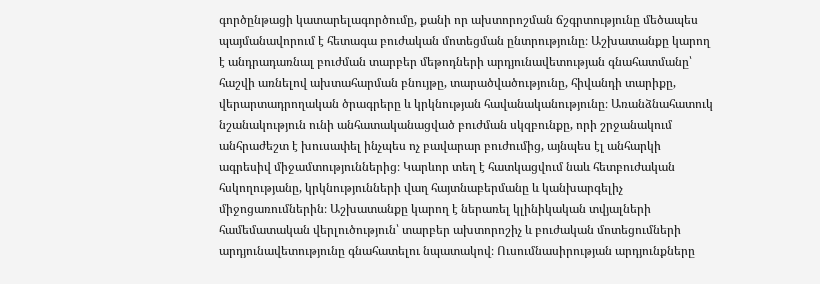գործընթացի կատարելագործումը, քանի որ ախտորոշման ճշգրտությունը մեծապես պայմանավորում է հետագա բուժական մոտեցման ընտրությունը։ Աշխատանքը կարող է անդրադառնալ բուժման տարբեր մեթոդների արդյունավետության գնահատմանը՝ հաշվի առնելով ախտահարման բնույթը, տարածվածությունը, հիվանդի տարիքը, վերարտադրողական ծրագրերը և կրկնության հավանականությունը։ Առանձնահատուկ նշանակություն ունի անհատականացված բուժման սկզբունքը, որի շրջանակում անհրաժեշտ է խուսափել ինչպես ոչ բավարար բուժումից, այնպես էլ անհարկի ագրեսիվ միջամտություններից։ Կարևոր տեղ է հատկացվում նաև հետբուժական հսկողությանը, կրկնությունների վաղ հայտնաբերմանը և կանխարգելիչ միջոցառումներին։ Աշխատանքը կարող է ներառել կլինիկական տվյալների համեմատական վերլուծություն՝ տարբեր ախտորոշիչ և բուժական մոտեցումների արդյունավետությունը գնահատելու նպատակով։ Ուսումնասիրության արդյունքները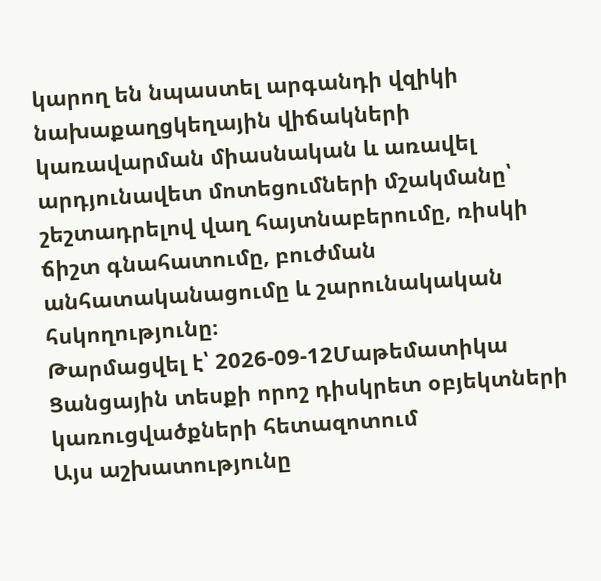կարող են նպաստել արգանդի վզիկի նախաքաղցկեղային վիճակների կառավարման միասնական և առավել արդյունավետ մոտեցումների մշակմանը՝ շեշտադրելով վաղ հայտնաբերումը, ռիսկի ճիշտ գնահատումը, բուժման անհատականացումը և շարունակական հսկողությունը։
Թարմացվել է՝ 2026-09-12Մաթեմատիկա
Ցանցային տեսքի որոշ դիսկրետ օբյեկտների կառուցվածքների հետազոտում
Այս աշխատությունը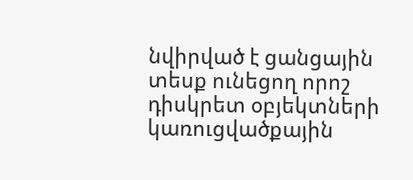նվիրված է ցանցային տեսք ունեցող որոշ դիսկրետ օբյեկտների կառուցվածքային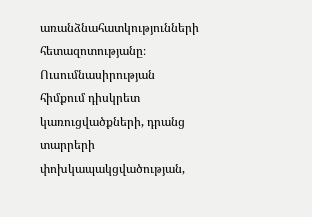առանձնահատկությունների հետազոտությանը։ Ուսումնասիրության հիմքում դիսկրետ կառուցվածքների, դրանց տարրերի փոխկապակցվածության,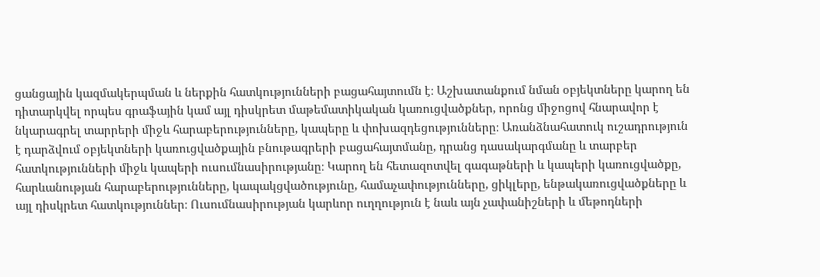ցանցային կազմակերպման և ներքին հատկությունների բացահայտումն է։ Աշխատանքում նման օբյեկտները կարող են դիտարկվել որպես գրաֆային կամ այլ դիսկրետ մաթեմատիկական կառուցվածքներ, որոնց միջոցով հնարավոր է նկարագրել տարրերի միջև հարաբերությունները, կապերը և փոխազդեցությունները։ Առանձնահատուկ ուշադրություն է դարձվում օբյեկտների կառուցվածքային բնութագրերի բացահայտմանը, դրանց դասակարգմանը և տարբեր հատկությունների միջև կապերի ուսումնասիրությանը։ Կարող են հետազոտվել գագաթների և կապերի կառուցվածքը, հարևանության հարաբերությունները, կապակցվածությունը, համաչափությունները, ցիկլերը, ենթակառուցվածքները և այլ դիսկրետ հատկություններ։ Ուսումնասիրության կարևոր ուղղություն է նաև այն չափանիշների և մեթոդների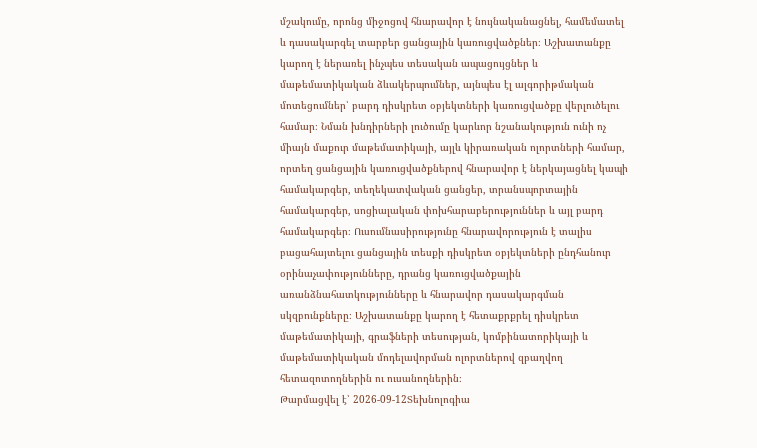մշակումը, որոնց միջոցով հնարավոր է նույնականացնել, համեմատել և դասակարգել տարբեր ցանցային կառուցվածքներ։ Աշխատանքը կարող է ներառել ինչպես տեսական ապացույցներ և մաթեմատիկական ձևակերպումներ, այնպես էլ ալգորիթմական մոտեցումներ՝ բարդ դիսկրետ օբյեկտների կառուցվածքը վերլուծելու համար։ Նման խնդիրների լուծումը կարևոր նշանակություն ունի ոչ միայն մաքուր մաթեմատիկայի, այլև կիրառական ոլորտների համար, որտեղ ցանցային կառուցվածքներով հնարավոր է ներկայացնել կապի համակարգեր, տեղեկատվական ցանցեր, տրանսպորտային համակարգեր, սոցիալական փոխհարաբերություններ և այլ բարդ համակարգեր։ Ուսումնասիրությունը հնարավորություն է տալիս բացահայտելու ցանցային տեսքի դիսկրետ օբյեկտների ընդհանուր օրինաչափությունները, դրանց կառուցվածքային առանձնահատկությունները և հնարավոր դասակարգման սկզբունքները։ Աշխատանքը կարող է հետաքրքրել դիսկրետ մաթեմատիկայի, գրաֆների տեսության, կոմբինատորիկայի և մաթեմատիկական մոդելավորման ոլորտներով զբաղվող հետազոտողներին ու ուսանողներին։
Թարմացվել է՝ 2026-09-12Տեխնոլոգիա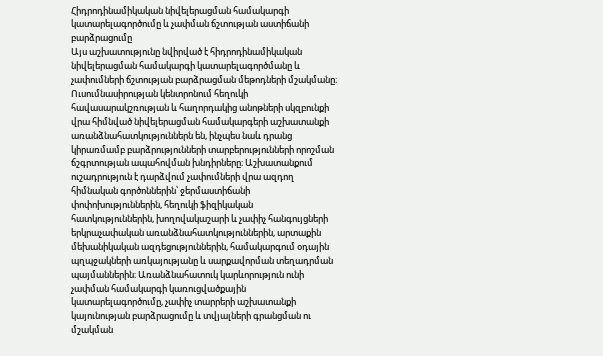Հիդրոդինամիկական նիվելերացման համակարգի կատարելագործումը և չափման ճշտության աստիճանի բարձրացումը
Այս աշխատությունը նվիրված է հիդրոդինամիկական նիվելերացման համակարգի կատարելագործմանը և չափումների ճշտության բարձրացման մեթոդների մշակմանը։ Ուսումնասիրության կենտրոնում հեղուկի հավասարակշռության և հաղորդակից անոթների սկզբունքի վրա հիմնված նիվելերացման համակարգերի աշխատանքի առանձնահատկություններն են, ինչպես նաև դրանց կիրառմամբ բարձրությունների տարբերությունների որոշման ճշգրտության ապահովման խնդիրները։ Աշխատանքում ուշադրություն է դարձվում չափումների վրա ազդող հիմնական գործոններին՝ ջերմաստիճանի փոփոխություններին, հեղուկի ֆիզիկական հատկություններին, խողովակաշարի և չափիչ հանգույցների երկրաչափական առանձնահատկություններին, արտաքին մեխանիկական ազդեցություններին, համակարգում օդային պղպջակների առկայությանը և սարքավորման տեղադրման պայմաններին։ Առանձնահատուկ կարևորություն ունի չափման համակարգի կառուցվածքային կատարելագործումը, չափիչ տարրերի աշխատանքի կայունության բարձրացումը և տվյալների գրանցման ու մշակման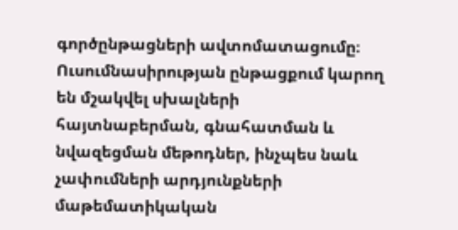գործընթացների ավտոմատացումը։ Ուսումնասիրության ընթացքում կարող են մշակվել սխալների հայտնաբերման, գնահատման և նվազեցման մեթոդներ, ինչպես նաև չափումների արդյունքների մաթեմատիկական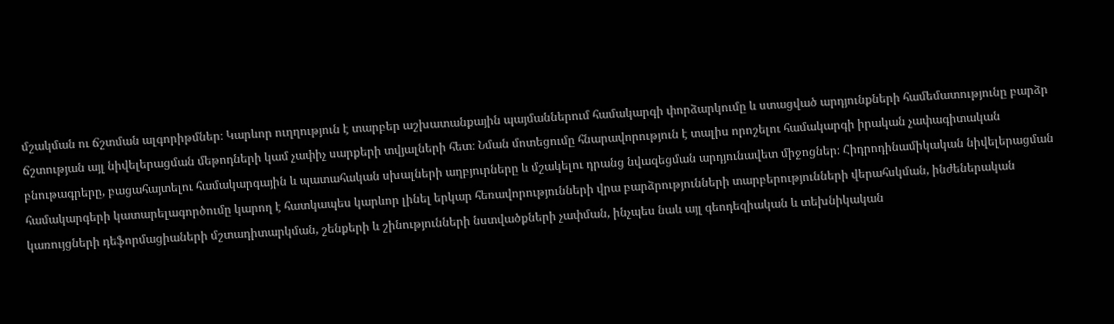մշակման ու ճշտման ալգորիթմներ։ Կարևոր ուղղություն է տարբեր աշխատանքային պայմաններում համակարգի փորձարկումը և ստացված արդյունքների համեմատությունը բարձր ճշտության այլ նիվելերացման մեթոդների կամ չափիչ սարքերի տվյալների հետ։ Նման մոտեցումը հնարավորություն է տալիս որոշելու համակարգի իրական չափագիտական բնութագրերը, բացահայտելու համակարգային և պատահական սխալների աղբյուրները և մշակելու դրանց նվազեցման արդյունավետ միջոցներ։ Հիդրոդինամիկական նիվելերացման համակարգերի կատարելագործումը կարող է հատկապես կարևոր լինել երկար հեռավորությունների վրա բարձրությունների տարբերությունների վերահսկման, ինժեներական կառույցների դեֆորմացիաների մշտադիտարկման, շենքերի և շինությունների նստվածքների չափման, ինչպես նաև այլ գեոդեզիական և տեխնիկական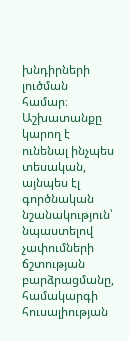խնդիրների լուծման համար։ Աշխատանքը կարող է ունենալ ինչպես տեսական, այնպես էլ գործնական նշանակություն՝ նպաստելով չափումների ճշտության բարձրացմանը, համակարգի հուսալիության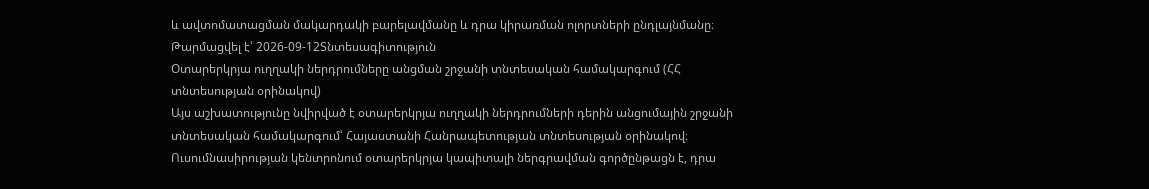և ավտոմատացման մակարդակի բարելավմանը և դրա կիրառման ոլորտների ընդլայնմանը։
Թարմացվել է՝ 2026-09-12Տնտեսագիտություն
Օտարերկրյա ուղղակի ներդրումները անցման շրջանի տնտեսական համակարգում (ՀՀ տնտեսության օրինակով)
Այս աշխատությունը նվիրված է օտարերկրյա ուղղակի ներդրումների դերին անցումային շրջանի տնտեսական համակարգում՝ Հայաստանի Հանրապետության տնտեսության օրինակով։ Ուսումնասիրության կենտրոնում օտարերկրյա կապիտալի ներգրավման գործընթացն է, դրա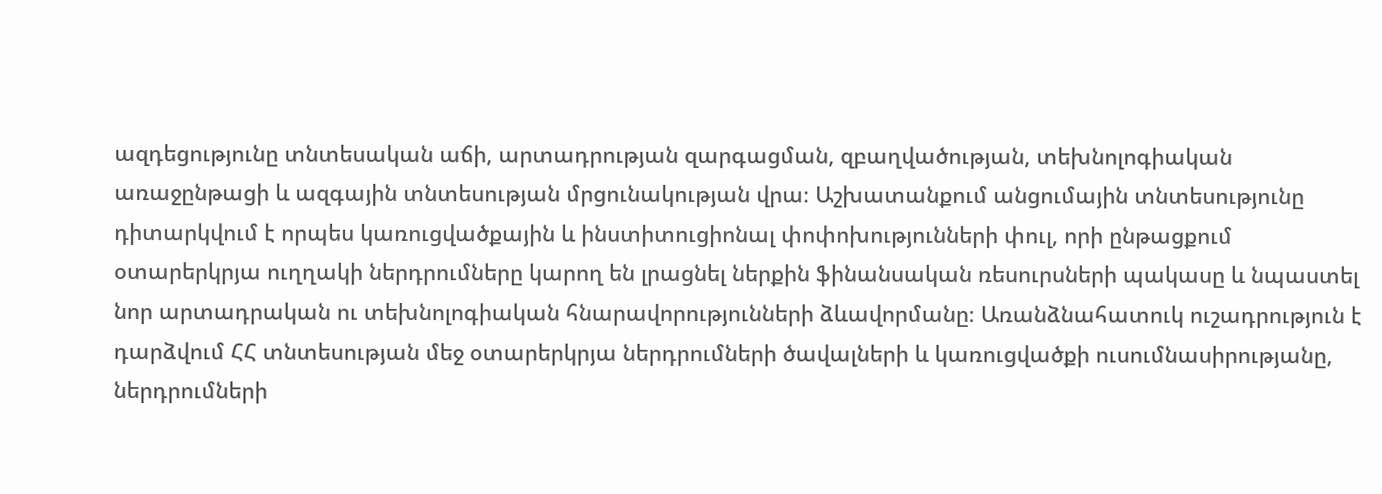ազդեցությունը տնտեսական աճի, արտադրության զարգացման, զբաղվածության, տեխնոլոգիական առաջընթացի և ազգային տնտեսության մրցունակության վրա։ Աշխատանքում անցումային տնտեսությունը դիտարկվում է որպես կառուցվածքային և ինստիտուցիոնալ փոփոխությունների փուլ, որի ընթացքում օտարերկրյա ուղղակի ներդրումները կարող են լրացնել ներքին ֆինանսական ռեսուրսների պակասը և նպաստել նոր արտադրական ու տեխնոլոգիական հնարավորությունների ձևավորմանը։ Առանձնահատուկ ուշադրություն է դարձվում ՀՀ տնտեսության մեջ օտարերկրյա ներդրումների ծավալների և կառուցվածքի ուսումնասիրությանը, ներդրումների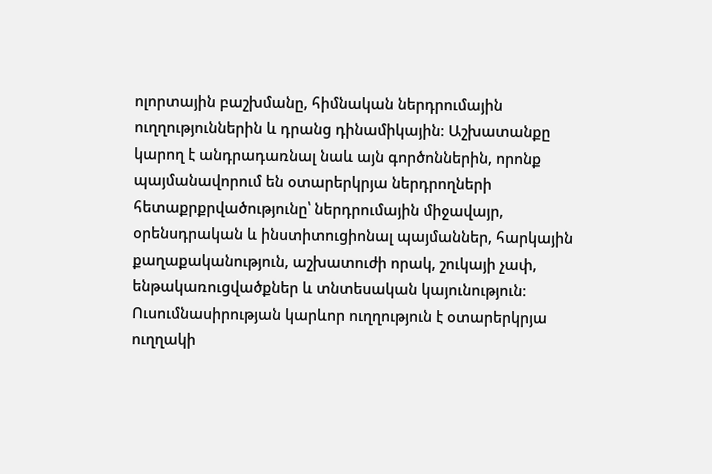ոլորտային բաշխմանը, հիմնական ներդրումային ուղղություններին և դրանց դինամիկային։ Աշխատանքը կարող է անդրադառնալ նաև այն գործոններին, որոնք պայմանավորում են օտարերկրյա ներդրողների հետաքրքրվածությունը՝ ներդրումային միջավայր, օրենսդրական և ինստիտուցիոնալ պայմաններ, հարկային քաղաքականություն, աշխատուժի որակ, շուկայի չափ, ենթակառուցվածքներ և տնտեսական կայունություն։ Ուսումնասիրության կարևոր ուղղություն է օտարերկրյա ուղղակի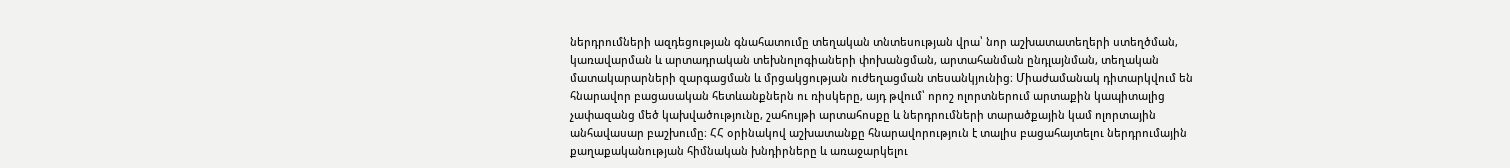ներդրումների ազդեցության գնահատումը տեղական տնտեսության վրա՝ նոր աշխատատեղերի ստեղծման, կառավարման և արտադրական տեխնոլոգիաների փոխանցման, արտահանման ընդլայնման, տեղական մատակարարների զարգացման և մրցակցության ուժեղացման տեսանկյունից։ Միաժամանակ դիտարկվում են հնարավոր բացասական հետևանքներն ու ռիսկերը, այդ թվում՝ որոշ ոլորտներում արտաքին կապիտալից չափազանց մեծ կախվածությունը, շահույթի արտահոսքը և ներդրումների տարածքային կամ ոլորտային անհավասար բաշխումը։ ՀՀ օրինակով աշխատանքը հնարավորություն է տալիս բացահայտելու ներդրումային քաղաքականության հիմնական խնդիրները և առաջարկելու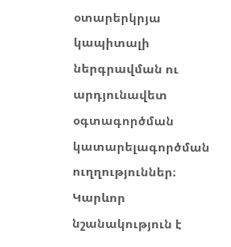օտարերկրյա կապիտալի ներգրավման ու արդյունավետ օգտագործման կատարելագործման ուղղություններ։ Կարևոր նշանակություն է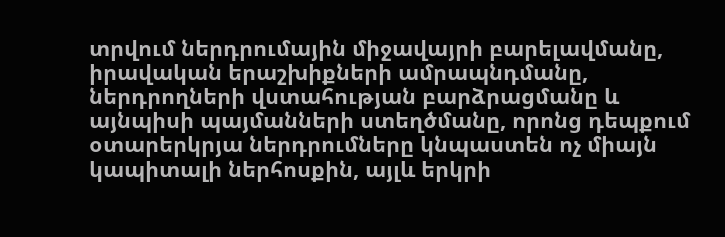տրվում ներդրումային միջավայրի բարելավմանը, իրավական երաշխիքների ամրապնդմանը, ներդրողների վստահության բարձրացմանը և այնպիսի պայմանների ստեղծմանը, որոնց դեպքում օտարերկրյա ներդրումները կնպաստեն ոչ միայն կապիտալի ներհոսքին, այլև երկրի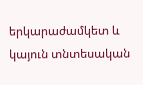երկարաժամկետ և կայուն տնտեսական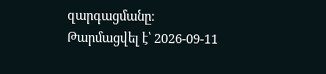զարգացմանը։
Թարմացվել է՝ 2026-09-11